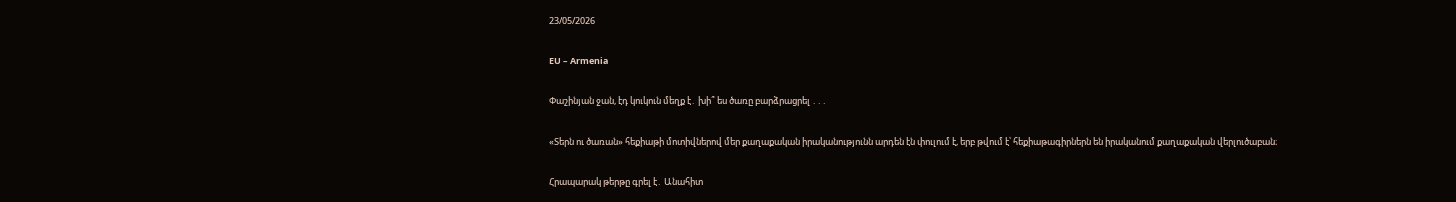23/05/2026

EU – Armenia

Փաշինյան ջան, էդ կուկուն մեղք է․ խի՞ ես ծառը բարձրացրել ․․․

«Տերն ու ծառան» հեքիաթի մոտիվներով մեր քաղաքական իրականությունն արդեն էն փուլում է, երբ թվում է՝ հեքիաթագիրներն են իրականում քաղաքական վերլուծաբան։

Հրապարակ թերթը գրել է․ Անահիտ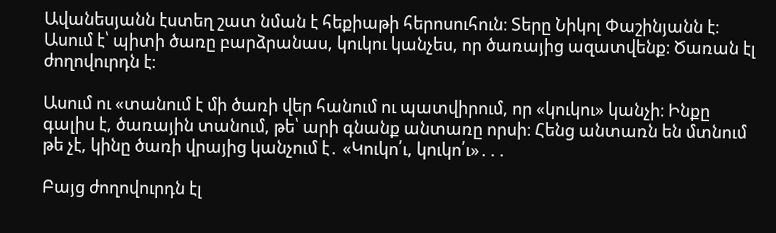Ավանեսյանն էստեղ շատ նման է հեքիաթի հերոսուհուն։ Տերը Նիկոլ Փաշինյանն է։ Ասում է՝ պիտի ծառը բարձրանաս, կուկու կանչես, որ ծառայից ազատվենք։ Ծառան էլ ժողովուրդն է։

Ասում ու «տանում է մի ծառի վեր հանում ու պատվիրում, որ «կուկու» կանչի։ Ինքը գալիս է, ծառային տանում, թե՝ արի գնանք անտառը որսի։ Հենց անտառն են մտնում թե չէ, կինը ծառի վրայից կանչում է․ «Կուկո՛ւ, կուկո՛ւ»․․․

Բայց ժողովուրդն էլ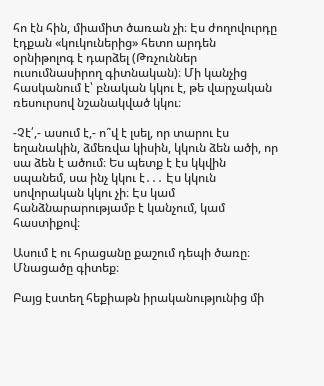հո էն հին, միամիտ ծառան չի։ Էս ժողովուրդը էդքան «կուկուներից» հետո արդեն օրնիթոլոգ է դարձել (Թռչուններ ուսումնասիրող գիտնական)։ Մի կանչից հասկանում է՝ բնական կկու է, թե վարչական ռեսուրսով նշանակված կկու։

-Չէ՛,- ասում է,- ո՞վ է լսել, որ տարու էս եղանակին, ձմեռվա կիսին, կկուն ձեն ածի, որ սա ձեն է ածում։ Ես պետք է էս կկվին սպանեմ, սա ինչ կկու է․․․ Էս կկուն սովորական կկու չի։ Էս կամ հանձնարարությամբ է կանչում, կամ հաստիքով։

Ասում է ու հրացանը քաշում դեպի ծառը։ Մնացածը գիտեք։

Բայց էստեղ հեքիաթն իրականությունից մի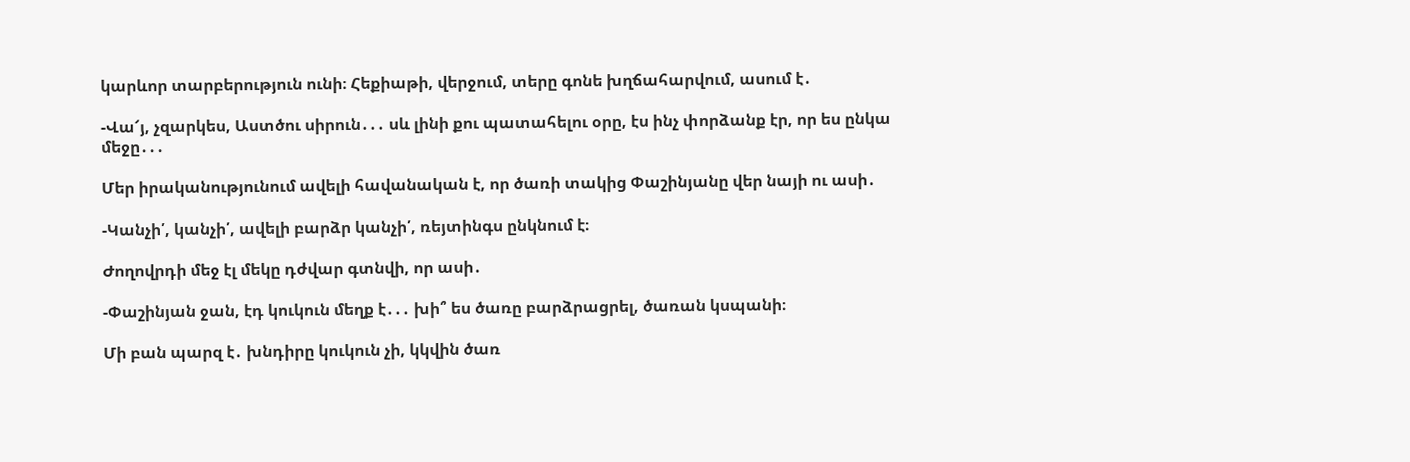կարևոր տարբերություն ունի։ Հեքիաթի, վերջում, տերը գոնե խղճահարվում, ասում է․

-Վա՜յ, չզարկես, Աստծու սիրուն․․․ սև լինի քու պատահելու օրը, էս ինչ փորձանք էր, որ ես ընկա մեջը․․․

Մեր իրականությունում ավելի հավանական է, որ ծառի տակից Փաշինյանը վեր նայի ու ասի․

-Կանչի՛, կանչի՛, ավելի բարձր կանչի՛, ռեյտինգս ընկնում է։

Ժողովրդի մեջ էլ մեկը դժվար գտնվի, որ ասի․

-Փաշինյան ջան, էդ կուկուն մեղք է․․․ խի՞ ես ծառը բարձրացրել, ծառան կսպանի։

Մի բան պարզ է․ խնդիրը կուկուն չի, կկվին ծառ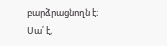բարձրացնողն է։ Սա՛ է,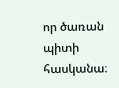որ ծառան պիտի հասկանա։